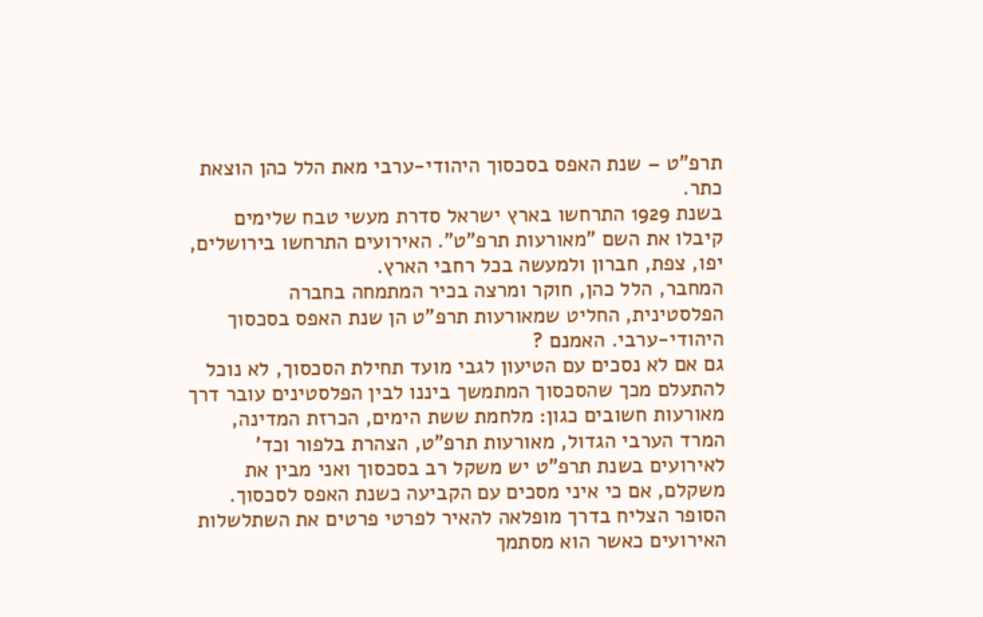תרפ"ט – שנת האפס בסכסוך היהודי-ערבי מאת הלל כהן הוצאת כתר.
בשנת 1929 התרחשו בארץ ישראל סדרת מעשי טבח שלימים קיבלו את השם "מאורעות תרפ"ט". האירועים התרחשו בירושלים, יפו, צפת, חברון ולמעשה בכל רחבי הארץ.
המחבר, הלל כהן, חוקר ומרצה בכיר המתמחה בחברה הפלסטינית, החליט שמאורעות תרפ"ט הן שנת האפס בסכסוך היהודי-ערבי. האמנם ?
גם אם לא נסכים עם הטיעון לגבי מועד תחילת הסכסוך, לא נוכל להתעלם מכך שהסכסוך המתמשך ביננו לבין הפלסטינים עובר דרך מאורעות חשובים כגון: מלחמת ששת הימים, הכרזת המדינה, המרד הערבי הגדול, מאורעות תרפ"ט, הצהרת בלפור וכד'
לאירועים בשנת תרפ"ט יש משקל רב בסכסוך ואני מבין את משקלם, אם כי איני מסכים עם הקביעה כשנת האפס לסכסוך.
הסופר הצליח בדרך מופלאה להאיר לפרטי פרטים את השתלשלות האירועים כאשר הוא מסתמך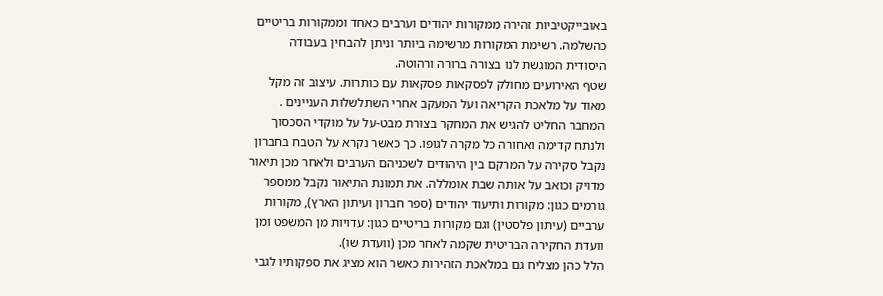באובייקטיביות זהירה ממקורות יהודים וערבים כאחד וממקורות בריטיים כהשלמה. רשימת המקורות מרשימה ביותר וניתן להבחין בעבודה היסודית המוגשת לנו בצורה ברורה ורהוטה.
שטף האירועים מחולק לפסקאות פסקאות עם כותרות. עיצוב זה מקל מאוד על מלאכת הקריאה ועל המעקב אחרי השתלשלות העניינים .
המחבר החליט להגיש את המחקר בצורת מבט-על על מוקדי הסכסוך ולנתח קדימה ואחורה כל מקרה לגופו. כך כאשר נקרא על הטבח בחברון נקבל סקירה על המרקם בין היהודים לשכניהם הערבים ולאחר מכן תיאור מדויק וכואב על אותה שבת אומללה. את תמונת התיאור נקבל ממספר גורמים כגון: מקורות ותיעוד יהודים (ספר חברון ועיתון הארץ), מקורות ערביים (עיתון פלסטין) וגם מקורות בריטיים כגון: עדויות מן המשפט ומן וועדת החקירה הבריטית שקמה לאחר מכן (וועדת שו).
הלל כהן מצליח גם במלאכת הזהירות כאשר הוא מציג את ספקותיו לגבי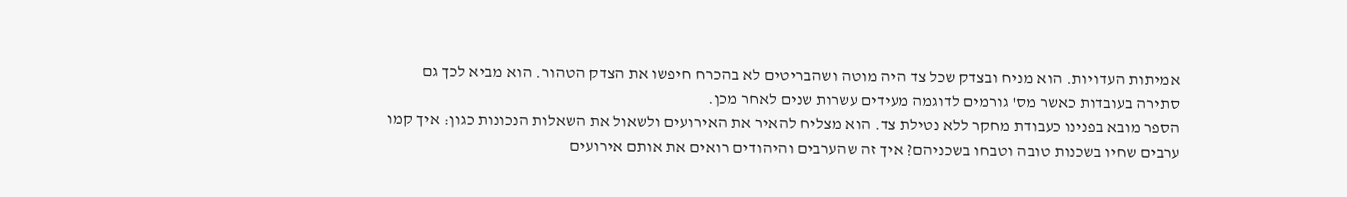אמיתות העדויות. הוא מניח ובצדק שכל צד היה מוטה ושהבריטים לא בהכרח חיפשו את הצדק הטהור. הוא מביא לכך גם סתירה בעובדות כאשר מס' גורמים לדוגמה מעידים עשרות שנים לאחר מכן.
הספר מובא בפנינו כעבודת מחקר ללא נטילת צד. הוא מצליח להאיר את האירועים ולשאול את השאלות הנכונות כגון: איך קמו ערבים שחיו בשכנות טובה וטבחו בשכניהם? איך זה שהערבים והיהודים רואים את אותם אירועים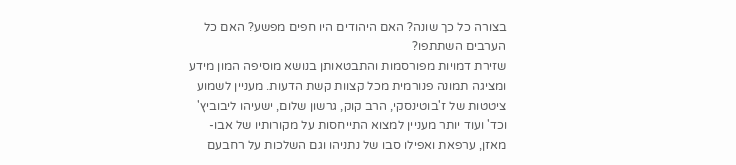בצורה כל כך שונה? האם היהודים היו חפים מפשע? האם כל הערבים השתתפו?
שזירת דמויות מפורסמות והתבטאותן בנושא מוסיפה המון מידע ומציגה תמונה פנורמית מכל קצוות קשת הדעות. מעניין לשמוע ציטטות של ז'בוטינסקי, הרב קוק, גרשון שלום, ישעיהו ליבוביץ' וכד' ועוד יותר מעניין למצוא התייחסות על מקורותיו של אבו-מאזן, ערפאת ואפילו סבו של נתניהו וגם השלכות על רחבעם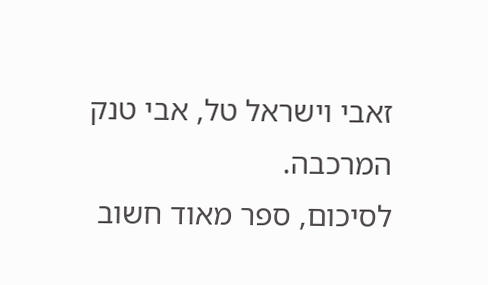זאבי וישראל טל, אבי טנק המרכבה.
לסיכום, ספר מאוד חשוב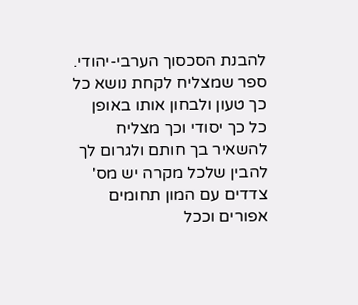להבנת הסכסוך הערבי-יהודי. ספר שמצליח לקחת נושא כל כך טעון ולבחון אותו באופן כל כך יסודי וכך מצליח להשאיר בך חותם ולגרום לך להבין שלכל מקרה יש מס' צדדים עם המון תחומים אפורים וככל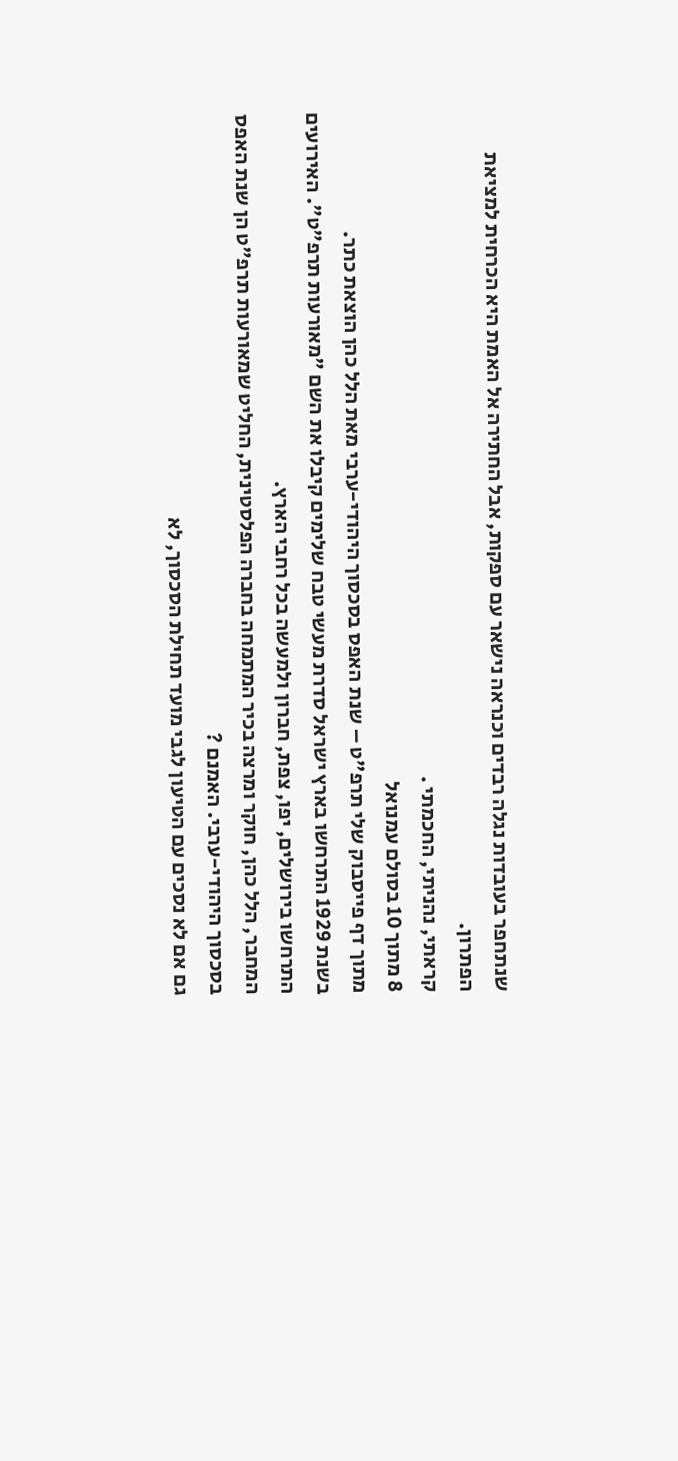שנתחפר בעובדות נגלה רבדים וכנראה נישאר עם ספקות, אבל החתירה אל האמת היא הכרחית למציאת הפתרון.
קראתי, נהניתי, החכמתי .
8 מתוך 10 בסולם עמנואל
מתוך דף פייסבוק שלי תרפ"ט – שנת האפס בסכסוך היהודי-ערבי מאת הלל כהן הוצאת כתר.
בשנת 1929 התרחשו בארץ ישראל סדרת מעשי טבח שלימים קיבלו את השם "מאורעות תרפ"ט". האירועים התרחשו בירושלים, יפו, צפת, חברון ולמעשה בכל רחבי הארץ.
המחבר, הלל כהן, חוקר ומרצה בכיר המתמחה בחברה הפלסטינית, החליט שמאורעות תרפ"ט הן שנת האפס בסכסוך היהודי-ערבי. האמנם ?
גם אם לא נסכים עם הטיעון לגבי מועד תחילת הסכסוך, לא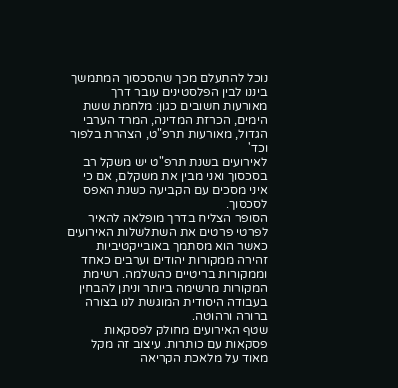נוכל להתעלם מכך שהסכסוך המתמשך ביננו לבין הפלסטינים עובר דרך מאורעות חשובים כגון: מלחמת ששת הימים, הכרזת המדינה, המרד הערבי הגדול, מאורעות תרפ"ט, הצהרת בלפור וכד'
לאירועים בשנת תרפ"ט יש משקל רב בסכסוך ואני מבין את משקלם, אם כי איני מסכים עם הקביעה כשנת האפס לסכסוך.
הסופר הצליח בדרך מופלאה להאיר לפרטי פרטים את השתלשלות האירועים כאשר הוא מסתמך באובייקטיביות זהירה ממקורות יהודים וערבים כאחד וממקורות בריטיים כהשלמה. רשימת המקורות מרשימה ביותר וניתן להבחין בעבודה היסודית המוגשת לנו בצורה ברורה ורהוטה.
שטף האירועים מחולק לפסקאות פסקאות עם כותרות. עיצוב זה מקל מאוד על מלאכת הקריאה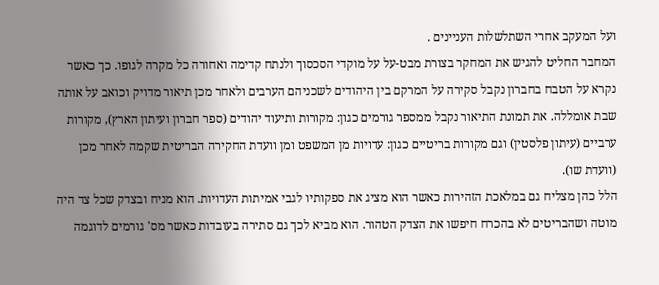ועל המעקב אחרי השתלשלות העניינים .
המחבר החליט להגיש את המחקר בצורת מבט-על על מוקדי הסכסוך ולנתח קדימה ואחורה כל מקרה לגופו. כך כאשר נקרא על הטבח בחברון נקבל סקירה על המרקם בין היהודים לשכניהם הערבים ולאחר מכן תיאור מדויק וכואב על אותה שבת אומללה. את תמונת התיאור נקבל ממספר גורמים כגון: מקורות ותיעוד יהודים (ספר חברון ועיתון הארץ), מקורות ערביים (עיתון פלסטין) וגם מקורות בריטיים כגון: עדויות מן המשפט ומן וועדת החקירה הבריטית שקמה לאחר מכן (וועדת שו).
הלל כהן מצליח גם במלאכת הזהירות כאשר הוא מציג את ספקותיו לגבי אמיתות העדויות. הוא מניח ובצדק שכל צד היה מוטה ושהבריטים לא בהכרח חיפשו את הצדק הטהור. הוא מביא לכך גם סתירה בעובדות כאשר מס' גורמים לדוגמה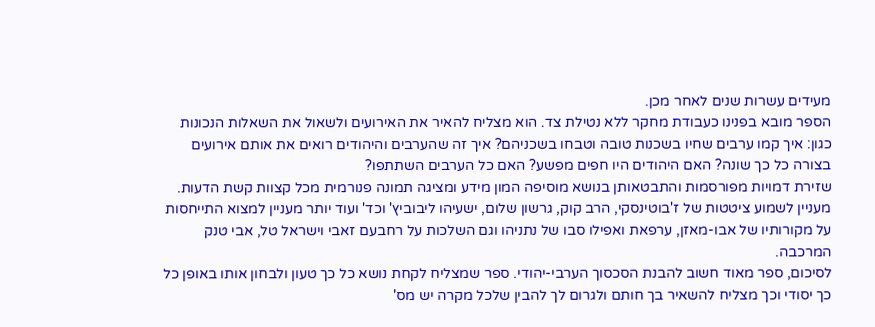מעידים עשרות שנים לאחר מכן.
הספר מובא בפנינו כעבודת מחקר ללא נטילת צד. הוא מצליח להאיר את האירועים ולשאול את השאלות הנכונות כגון: איך קמו ערבים שחיו בשכנות טובה וטבחו בשכניהם? איך זה שהערבים והיהודים רואים את אותם אירועים בצורה כל כך שונה? האם היהודים היו חפים מפשע? האם כל הערבים השתתפו?
שזירת דמויות מפורסמות והתבטאותן בנושא מוסיפה המון מידע ומציגה תמונה פנורמית מכל קצוות קשת הדעות. מעניין לשמוע ציטטות של ז'בוטינסקי, הרב קוק, גרשון שלום, ישעיהו ליבוביץ' וכד' ועוד יותר מעניין למצוא התייחסות על מקורותיו של אבו-מאזן, ערפאת ואפילו סבו של נתניהו וגם השלכות על רחבעם זאבי וישראל טל, אבי טנק המרכבה.
לסיכום, ספר מאוד חשוב להבנת הסכסוך הערבי-יהודי. ספר שמצליח לקחת נושא כל כך טעון ולבחון אותו באופן כל כך יסודי וכך מצליח להשאיר בך חותם ולגרום לך להבין שלכל מקרה יש מס'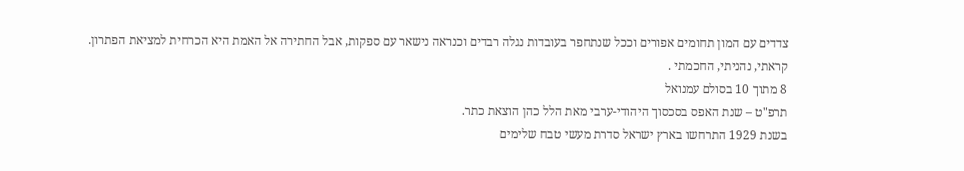צדדים עם המון תחומים אפורים וככל שנתחפר בעובדות נגלה רבדים וכנראה נישאר עם ספקות, אבל החתירה אל האמת היא הכרחית למציאת הפתרון.
קראתי, נהניתי, החכמתי .
8 מתוך 10 בסולם עמנואל
תרפ"ט – שנת האפס בסכסוך היהודי-ערבי מאת הלל כהן הוצאת כתר.
בשנת 1929 התרחשו בארץ ישראל סדרת מעשי טבח שלימים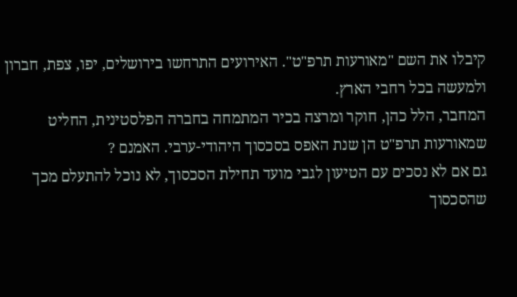קיבלו את השם "מאורעות תרפ"ט". האירועים התרחשו בירושלים, יפו, צפת, חברון ולמעשה בכל רחבי הארץ.
המחבר, הלל כהן, חוקר ומרצה בכיר המתמחה בחברה הפלסטינית, החליט שמאורעות תרפ"ט הן שנת האפס בסכסוך היהודי-ערבי. האמנם ?
גם אם לא נסכים עם הטיעון לגבי מועד תחילת הסכסוך, לא נוכל להתעלם מכך שהסכסוך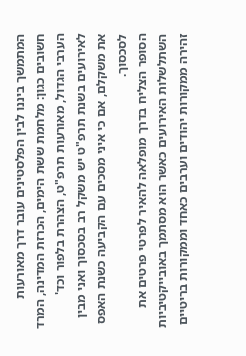המתמשך ביננו לבין הפלסטינים עובר דרך מאורעות חשובים כגון: מלחמת ששת הימים, הכרזת המדינה, המרד הערבי הגדול, מאורעות תרפ"ט, הצהרת בלפור וכד'
לאירועים בשנת תרפ"ט יש משקל רב בסכסוך ואני מבין את משקלם, אם כי איני מסכים עם הקביעה כשנת האפס לסכסוך.
הסופר הצליח בדרך מופלאה להאיר לפרטי פרטים את השתלשלות האירועים כאשר הוא מסתמך באובייקטיביות זהירה ממקורות יהודים וערבים כאחד וממקורות בריטיים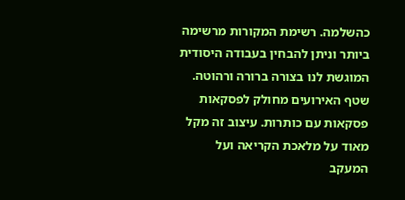כהשלמה. רשימת המקורות מרשימה ביותר וניתן להבחין בעבודה היסודית המוגשת לנו בצורה ברורה ורהוטה.
שטף האירועים מחולק לפסקאות פסקאות עם כותרות. עיצוב זה מקל מאוד על מלאכת הקריאה ועל המעקב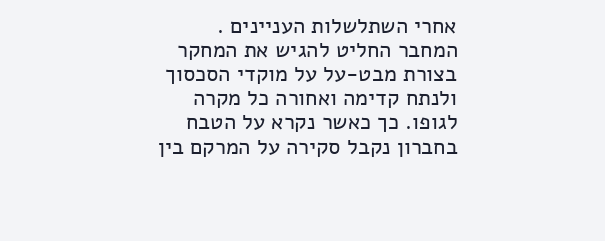אחרי השתלשלות העניינים .
המחבר החליט להגיש את המחקר בצורת מבט-על על מוקדי הסכסוך ולנתח קדימה ואחורה כל מקרה לגופו. כך כאשר נקרא על הטבח בחברון נקבל סקירה על המרקם בין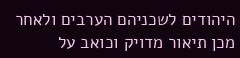היהודים לשכניהם הערבים ולאחר מכן תיאור מדויק וכואב על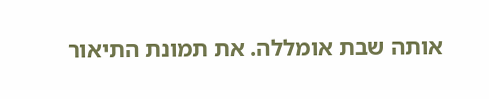אותה שבת אומללה. את תמונת התיאור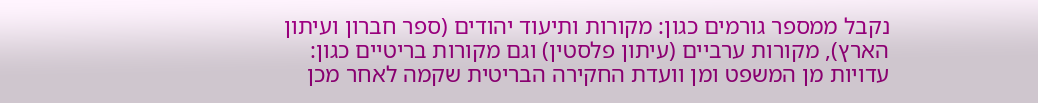נקבל ממספר גורמים כגון: מקורות ותיעוד יהודים (ספר חברון ועיתון הארץ), מקורות ערביים (עיתון פלסטין) וגם מקורות בריטיים כגון: עדויות מן המשפט ומן וועדת החקירה הבריטית שקמה לאחר מכן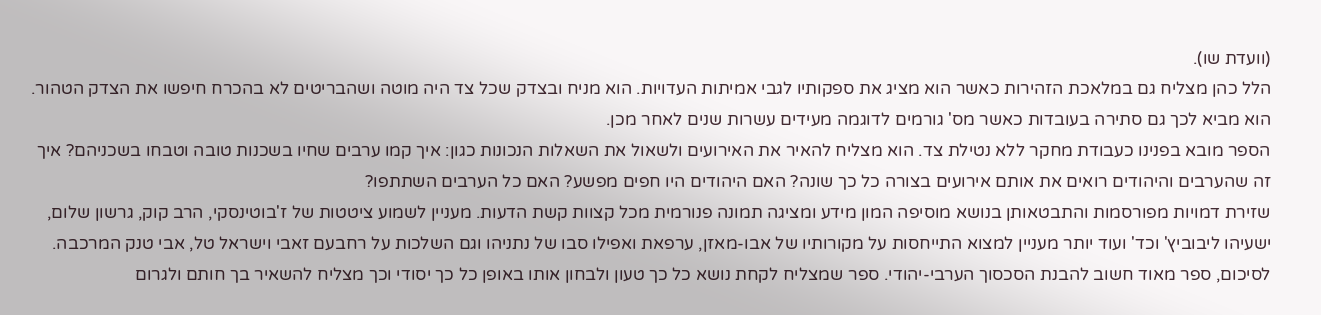(וועדת שו).
הלל כהן מצליח גם במלאכת הזהירות כאשר הוא מציג את ספקותיו לגבי אמיתות העדויות. הוא מניח ובצדק שכל צד היה מוטה ושהבריטים לא בהכרח חיפשו את הצדק הטהור. הוא מביא לכך גם סתירה בעובדות כאשר מס' גורמים לדוגמה מעידים עשרות שנים לאחר מכן.
הספר מובא בפנינו כעבודת מחקר ללא נטילת צד. הוא מצליח להאיר את האירועים ולשאול את השאלות הנכונות כגון: איך קמו ערבים שחיו בשכנות טובה וטבחו בשכניהם? איך זה שהערבים והיהודים רואים את אותם אירועים בצורה כל כך שונה? האם היהודים היו חפים מפשע? האם כל הערבים השתתפו?
שזירת דמויות מפורסמות והתבטאותן בנושא מוסיפה המון מידע ומציגה תמונה פנורמית מכל קצוות קשת הדעות. מעניין לשמוע ציטטות של ז'בוטינסקי, הרב קוק, גרשון שלום, ישעיהו ליבוביץ' וכד' ועוד יותר מעניין למצוא התייחסות על מקורותיו של אבו-מאזן, ערפאת ואפילו סבו של נתניהו וגם השלכות על רחבעם זאבי וישראל טל, אבי טנק המרכבה.
לסיכום, ספר מאוד חשוב להבנת הסכסוך הערבי-יהודי. ספר שמצליח לקחת נושא כל כך טעון ולבחון אותו באופן כל כך יסודי וכך מצליח להשאיר בך חותם ולגרום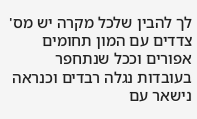לך להבין שלכל מקרה יש מס' צדדים עם המון תחומים אפורים וככל שנתחפר בעובדות נגלה רבדים וכנראה נישאר עם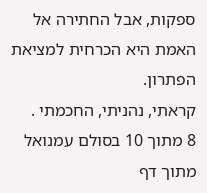ספקות, אבל החתירה אל האמת היא הכרחית למציאת הפתרון.
קראתי, נהניתי, החכמתי .
8 מתוך 10 בסולם עמנואל
מתוך דף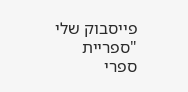פייסבוק שלי "ספריית ספרי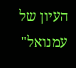העיון של עמנואל"